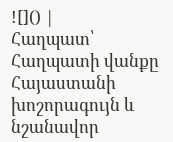![]() |
Հաղպատ՝ Հաղպատի վանքը Հայաստանի խոշորագույն և նշանավոր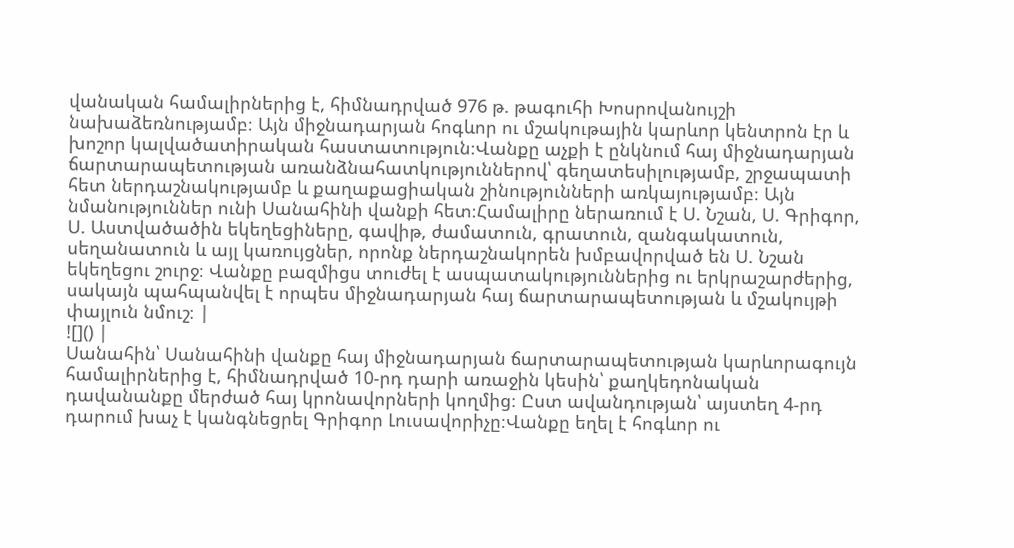վանական համալիրներից է, հիմնադրված 976 թ. թագուհի Խոսրովանույշի նախաձեռնությամբ։ Այն միջնադարյան հոգևոր ու մշակութային կարևոր կենտրոն էր և խոշոր կալվածատիրական հաստատություն։Վանքը աչքի է ընկնում հայ միջնադարյան ճարտարապետության առանձնահատկություններով՝ գեղատեսիլությամբ, շրջապատի հետ ներդաշնակությամբ և քաղաքացիական շինությունների առկայությամբ։ Այն նմանություններ ունի Սանահինի վանքի հետ։Համալիրը ներառում է Ս. Նշան, Ս. Գրիգոր, Ս. Աստվածածին եկեղեցիները, գավիթ, ժամատուն, գրատուն, զանգակատուն, սեղանատուն և այլ կառույցներ, որոնք ներդաշնակորեն խմբավորված են Ս. Նշան եկեղեցու շուրջ։ Վանքը բազմիցս տուժել է ասպատակություններից ու երկրաշարժերից, սակայն պահպանվել է որպես միջնադարյան հայ ճարտարապետության և մշակույթի փայլուն նմուշ։ |
![]() |
Սանահին՝ Սանահինի վանքը հայ միջնադարյան ճարտարապետության կարևորագույն համալիրներից է, հիմնադրված 10-րդ դարի առաջին կեսին՝ քաղկեդոնական դավանանքը մերժած հայ կրոնավորների կողմից։ Ըստ ավանդության՝ այստեղ 4-րդ դարում խաչ է կանգնեցրել Գրիգոր Լուսավորիչը։Վանքը եղել է հոգևոր ու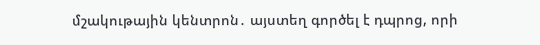մշակութային կենտրոն․ այստեղ գործել է դպրոց, որի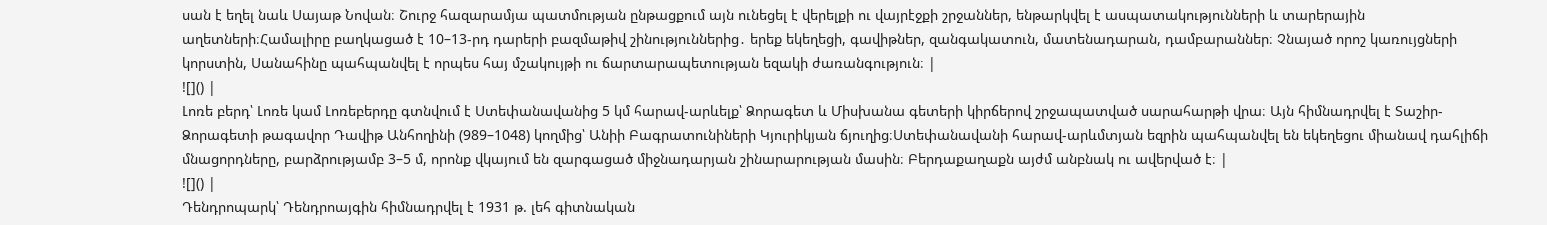սան է եղել նաև Սայաթ Նովան։ Շուրջ հազարամյա պատմության ընթացքում այն ունեցել է վերելքի ու վայրէջքի շրջաններ, ենթարկվել է ասպատակությունների և տարերային աղետների։Համալիրը բաղկացած է 10–13-րդ դարերի բազմաթիվ շինություններից․ երեք եկեղեցի, գավիթներ, զանգակատուն, մատենադարան, դամբարաններ։ Չնայած որոշ կառույցների կորստին, Սանահինը պահպանվել է որպես հայ մշակույթի ու ճարտարապետության եզակի ժառանգություն։ |
![]() |
Լոռե բերդ՝ Լոռե կամ Լոռեբերդը գտնվում է Ստեփանավանից 5 կմ հարավ-արևելք՝ Ձորագետ և Միսխանա գետերի կիրճերով շրջապատված սարահարթի վրա։ Այն հիմնադրվել է Տաշիր-Ձորագետի թագավոր Դավիթ Անհողինի (989–1048) կողմից՝ Անիի Բագրատունիների Կյուրիկյան ճյուղից։Ստեփանավանի հարավ-արևմտյան եզրին պահպանվել են եկեղեցու միանավ դահլիճի մնացորդները, բարձրությամբ 3–5 մ, որոնք վկայում են զարգացած միջնադարյան շինարարության մասին։ Բերդաքաղաքն այժմ անբնակ ու ավերված է։ |
![]() |
Դենդրոպարկ՝ Դենդրոայգին հիմնադրվել է 1931 թ. լեհ գիտնական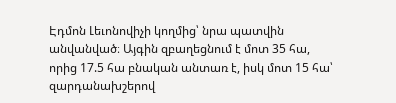Էդմոն Լեւոնովիչի կողմից՝ նրա պատվին անվանված։ Այգին զբաղեցնում է մոտ 35 հա, որից 17.5 հա բնական անտառ է, իսկ մոտ 15 հա՝ զարդանախշերով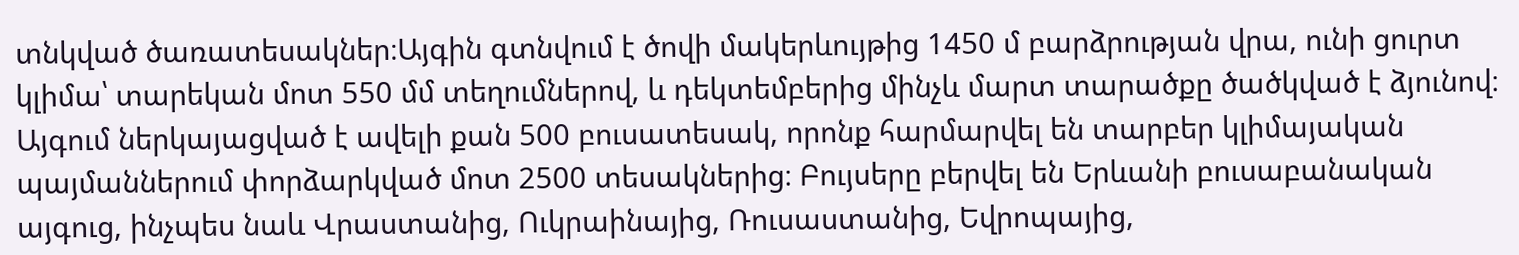տնկված ծառատեսակներ։Այգին գտնվում է ծովի մակերևույթից 1450 մ բարձրության վրա, ունի ցուրտ կլիմա՝ տարեկան մոտ 550 մմ տեղումներով, և դեկտեմբերից մինչև մարտ տարածքը ծածկված է ձյունով։ Այգում ներկայացված է ավելի քան 500 բուսատեսակ, որոնք հարմարվել են տարբեր կլիմայական պայմաններում փորձարկված մոտ 2500 տեսակներից։ Բույսերը բերվել են Երևանի բուսաբանական այգուց, ինչպես նաև Վրաստանից, Ուկրաինայից, Ռուսաստանից, Եվրոպայից,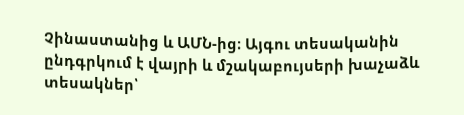Չինաստանից և ԱՄՆ-ից։ Այգու տեսականին ընդգրկում է վայրի և մշակաբույսերի խաչաձև տեսակներ՝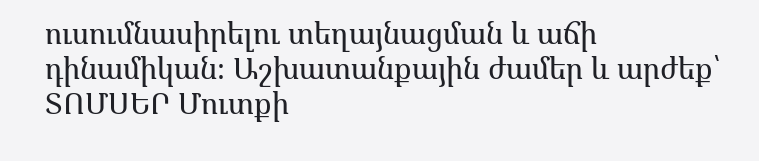ուսումնասիրելու տեղայնացման և աճի դինամիկան։ Աշխատանքային ժամեր և արժեք՝
ՏՈՄՍԵՐ Մուտքի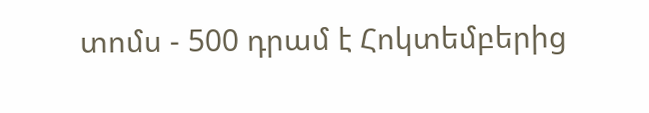տոմս - 500 դրամ է Հոկտեմբերից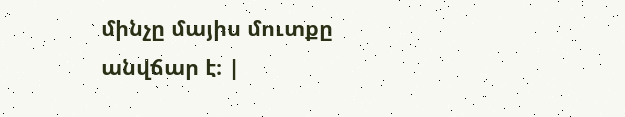մինչը մայիս մուտքը անվճար է։ |